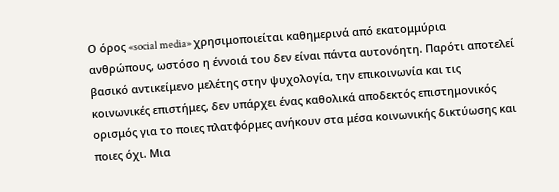Ο όρος «social media» χρησιμοποιείται καθημερινά από εκατομμύρια ανθρώπους, ωστόσο η έννοιά του δεν είναι πάντα αυτονόητη. Παρότι αποτελεί βασικό αντικείμενο μελέτης στην ψυχολογία, την επικοινωνία και τις κοινωνικές επιστήμες, δεν υπάρχει ένας καθολικά αποδεκτός επιστημονικός ορισμός για το ποιες πλατφόρμες ανήκουν στα μέσα κοινωνικής δικτύωσης και ποιες όχι. Μια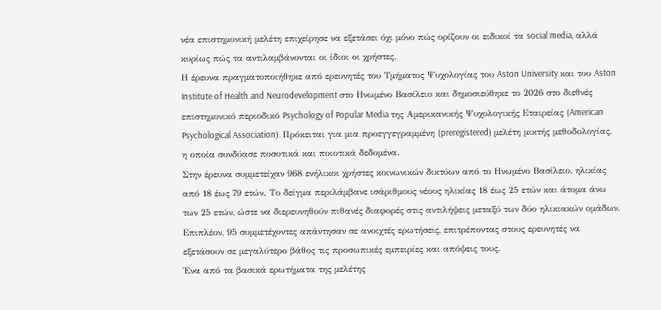νέα επιστημονική μελέτη επιχείρησε να εξετάσει όχι μόνο πώς ορίζουν οι ειδικοί τα social media, αλλά κυρίως πώς τα αντιλαμβάνονται οι ίδιοι οι χρήστες.
Η έρευνα πραγματοποιήθηκε από ερευνητές του Τμήματος Ψυχολογίας του Aston University και του Aston Institute of Health and Neurodevelopment στο Ηνωμένο Βασίλειο και δημοσιεύθηκε το 2026 στο διεθνές επιστημονικό περιοδικό Psychology of Popular Media της Αμερικανικής Ψυχολογικής Εταιρείας (American Psychological Association). Πρόκειται για μια προεγγεγραμμένη (preregistered) μελέτη μικτής μεθοδολογίας, η οποία συνδύασε ποσοτικά και ποιοτικά δεδομένα.
Στην έρευνα συμμετείχαν 968 ενήλικοι χρήστες κοινωνικών δικτύων από το Ηνωμένο Βασίλειο, ηλικίας από 18 έως 79 ετών. Το δείγμα περιλάμβανε ισάριθμους νέους ηλικίας 18 έως 25 ετών και άτομα άνω των 25 ετών, ώστε να διερευνηθούν πιθανές διαφορές στις αντιλήψεις μεταξύ των δύο ηλικιακών ομάδων. Επιπλέον, 95 συμμετέχοντες απάντησαν σε ανοιχτές ερωτήσεις, επιτρέποντας στους ερευνητές να εξετάσουν σε μεγαλύτερο βάθος τις προσωπικές εμπειρίες και απόψεις τους.
Ένα από τα βασικά ερωτήματα της μελέτης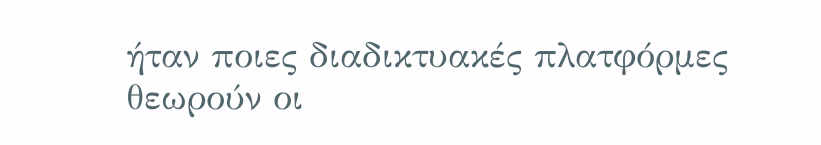ήταν ποιες διαδικτυακές πλατφόρμες θεωρούν οι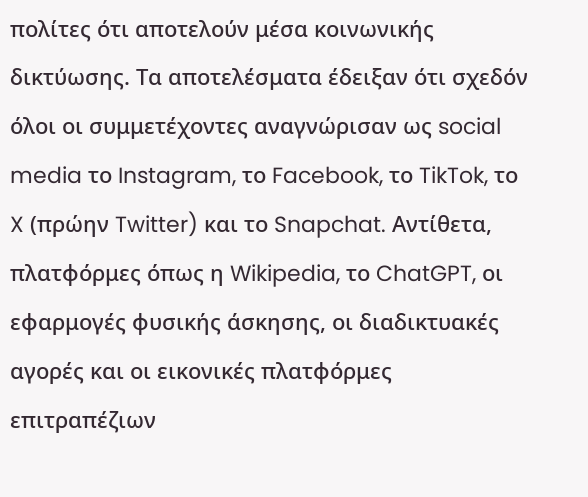πολίτες ότι αποτελούν μέσα κοινωνικής δικτύωσης. Τα αποτελέσματα έδειξαν ότι σχεδόν όλοι οι συμμετέχοντες αναγνώρισαν ως social media το Instagram, το Facebook, το TikTok, το X (πρώην Twitter) και το Snapchat. Αντίθετα, πλατφόρμες όπως η Wikipedia, το ChatGPT, οι εφαρμογές φυσικής άσκησης, οι διαδικτυακές αγορές και οι εικονικές πλατφόρμες επιτραπέζιων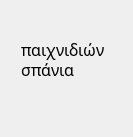παιχνιδιών σπάνια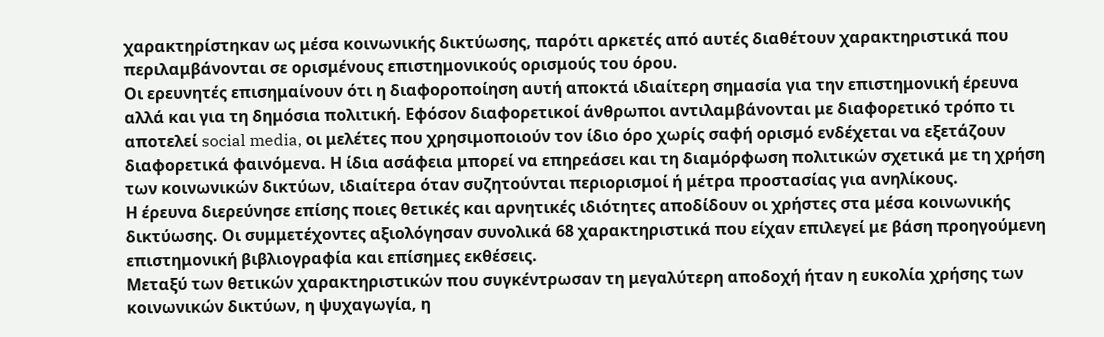χαρακτηρίστηκαν ως μέσα κοινωνικής δικτύωσης, παρότι αρκετές από αυτές διαθέτουν χαρακτηριστικά που περιλαμβάνονται σε ορισμένους επιστημονικούς ορισμούς του όρου.
Οι ερευνητές επισημαίνουν ότι η διαφοροποίηση αυτή αποκτά ιδιαίτερη σημασία για την επιστημονική έρευνα αλλά και για τη δημόσια πολιτική. Εφόσον διαφορετικοί άνθρωποι αντιλαμβάνονται με διαφορετικό τρόπο τι αποτελεί social media, οι μελέτες που χρησιμοποιούν τον ίδιο όρο χωρίς σαφή ορισμό ενδέχεται να εξετάζουν διαφορετικά φαινόμενα. Η ίδια ασάφεια μπορεί να επηρεάσει και τη διαμόρφωση πολιτικών σχετικά με τη χρήση των κοινωνικών δικτύων, ιδιαίτερα όταν συζητούνται περιορισμοί ή μέτρα προστασίας για ανηλίκους.
Η έρευνα διερεύνησε επίσης ποιες θετικές και αρνητικές ιδιότητες αποδίδουν οι χρήστες στα μέσα κοινωνικής δικτύωσης. Οι συμμετέχοντες αξιολόγησαν συνολικά 68 χαρακτηριστικά που είχαν επιλεγεί με βάση προηγούμενη επιστημονική βιβλιογραφία και επίσημες εκθέσεις.
Μεταξύ των θετικών χαρακτηριστικών που συγκέντρωσαν τη μεγαλύτερη αποδοχή ήταν η ευκολία χρήσης των κοινωνικών δικτύων, η ψυχαγωγία, η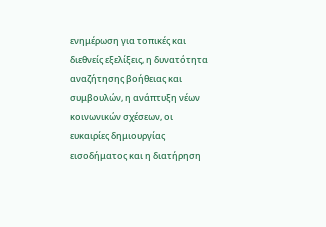ενημέρωση για τοπικές και διεθνείς εξελίξεις, η δυνατότητα αναζήτησης βοήθειας και συμβουλών, η ανάπτυξη νέων κοινωνικών σχέσεων, οι ευκαιρίες δημιουργίας εισοδήματος και η διατήρηση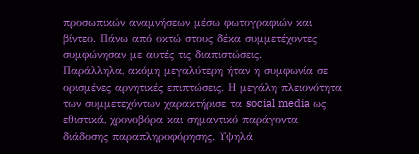προσωπικών αναμνήσεων μέσω φωτογραφιών και βίντεο. Πάνω από οκτώ στους δέκα συμμετέχοντες συμφώνησαν με αυτές τις διαπιστώσεις.
Παράλληλα, ακόμη μεγαλύτερη ήταν η συμφωνία σε ορισμένες αρνητικές επιπτώσεις. Η μεγάλη πλειονότητα των συμμετεχόντων χαρακτήρισε τα social media ως εθιστικά, χρονοβόρα και σημαντικό παράγοντα διάδοσης παραπληροφόρησης. Υψηλά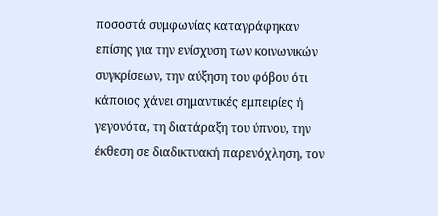ποσοστά συμφωνίας καταγράφηκαν επίσης για την ενίσχυση των κοινωνικών συγκρίσεων, την αύξηση του φόβου ότι κάποιος χάνει σημαντικές εμπειρίες ή γεγονότα, τη διατάραξη του ύπνου, την έκθεση σε διαδικτυακή παρενόχληση, τον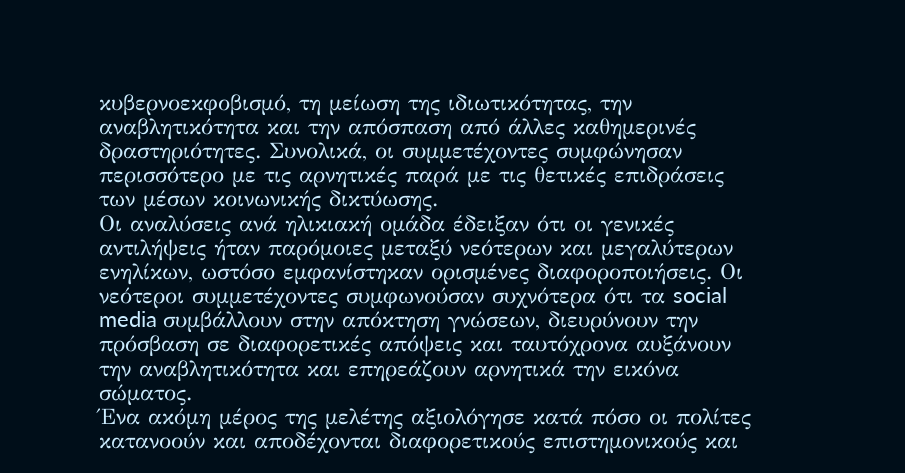κυβερνοεκφοβισμό, τη μείωση της ιδιωτικότητας, την αναβλητικότητα και την απόσπαση από άλλες καθημερινές δραστηριότητες. Συνολικά, οι συμμετέχοντες συμφώνησαν περισσότερο με τις αρνητικές παρά με τις θετικές επιδράσεις των μέσων κοινωνικής δικτύωσης.
Οι αναλύσεις ανά ηλικιακή ομάδα έδειξαν ότι οι γενικές αντιλήψεις ήταν παρόμοιες μεταξύ νεότερων και μεγαλύτερων ενηλίκων, ωστόσο εμφανίστηκαν ορισμένες διαφοροποιήσεις. Οι νεότεροι συμμετέχοντες συμφωνούσαν συχνότερα ότι τα social media συμβάλλουν στην απόκτηση γνώσεων, διευρύνουν την πρόσβαση σε διαφορετικές απόψεις και ταυτόχρονα αυξάνουν την αναβλητικότητα και επηρεάζουν αρνητικά την εικόνα σώματος.
Ένα ακόμη μέρος της μελέτης αξιολόγησε κατά πόσο οι πολίτες κατανοούν και αποδέχονται διαφορετικούς επιστημονικούς και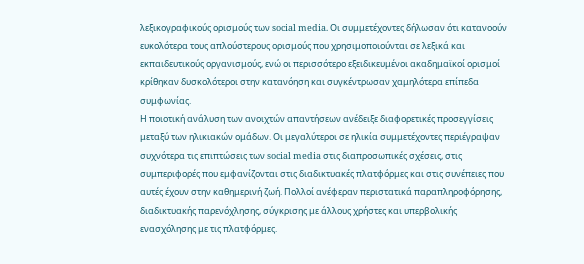λεξικογραφικούς ορισμούς των social media. Οι συμμετέχοντες δήλωσαν ότι κατανοούν ευκολότερα τους απλούστερους ορισμούς που χρησιμοποιούνται σε λεξικά και εκπαιδευτικούς οργανισμούς, ενώ οι περισσότερο εξειδικευμένοι ακαδημαϊκοί ορισμοί κρίθηκαν δυσκολότεροι στην κατανόηση και συγκέντρωσαν χαμηλότερα επίπεδα συμφωνίας.
Η ποιοτική ανάλυση των ανοιχτών απαντήσεων ανέδειξε διαφορετικές προσεγγίσεις μεταξύ των ηλικιακών ομάδων. Οι μεγαλύτεροι σε ηλικία συμμετέχοντες περιέγραψαν συχνότερα τις επιπτώσεις των social media στις διαπροσωπικές σχέσεις, στις συμπεριφορές που εμφανίζονται στις διαδικτυακές πλατφόρμες και στις συνέπειες που αυτές έχουν στην καθημερινή ζωή. Πολλοί ανέφεραν περιστατικά παραπληροφόρησης, διαδικτυακής παρενόχλησης, σύγκρισης με άλλους χρήστες και υπερβολικής ενασχόλησης με τις πλατφόρμες.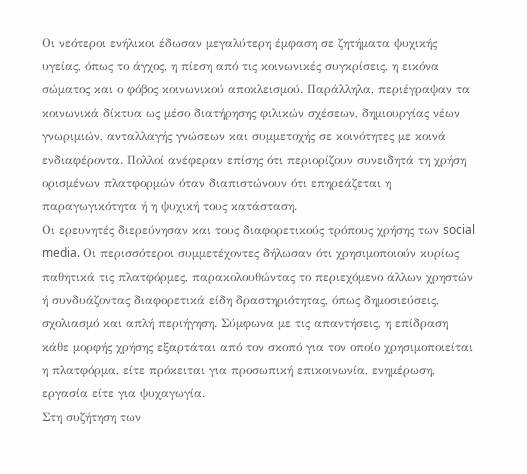Οι νεότεροι ενήλικοι έδωσαν μεγαλύτερη έμφαση σε ζητήματα ψυχικής υγείας, όπως το άγχος, η πίεση από τις κοινωνικές συγκρίσεις, η εικόνα σώματος και ο φόβος κοινωνικού αποκλεισμού. Παράλληλα, περιέγραψαν τα κοινωνικά δίκτυα ως μέσο διατήρησης φιλικών σχέσεων, δημιουργίας νέων γνωριμιών, ανταλλαγής γνώσεων και συμμετοχής σε κοινότητες με κοινά ενδιαφέροντα. Πολλοί ανέφεραν επίσης ότι περιορίζουν συνειδητά τη χρήση ορισμένων πλατφορμών όταν διαπιστώνουν ότι επηρεάζεται η παραγωγικότητα ή η ψυχική τους κατάσταση.
Οι ερευνητές διερεύνησαν και τους διαφορετικούς τρόπους χρήσης των social media. Οι περισσότεροι συμμετέχοντες δήλωσαν ότι χρησιμοποιούν κυρίως παθητικά τις πλατφόρμες, παρακολουθώντας το περιεχόμενο άλλων χρηστών ή συνδυάζοντας διαφορετικά είδη δραστηριότητας, όπως δημοσιεύσεις, σχολιασμό και απλή περιήγηση. Σύμφωνα με τις απαντήσεις, η επίδραση κάθε μορφής χρήσης εξαρτάται από τον σκοπό για τον οποίο χρησιμοποιείται η πλατφόρμα, είτε πρόκειται για προσωπική επικοινωνία, ενημέρωση, εργασία είτε για ψυχαγωγία.
Στη συζήτηση των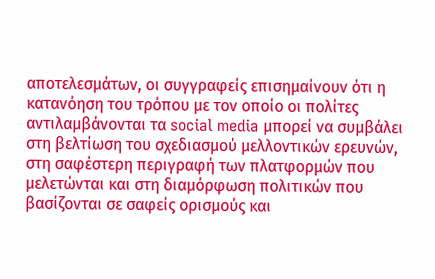αποτελεσμάτων, οι συγγραφείς επισημαίνουν ότι η κατανόηση του τρόπου με τον οποίο οι πολίτες αντιλαμβάνονται τα social media μπορεί να συμβάλει στη βελτίωση του σχεδιασμού μελλοντικών ερευνών, στη σαφέστερη περιγραφή των πλατφορμών που μελετώνται και στη διαμόρφωση πολιτικών που βασίζονται σε σαφείς ορισμούς και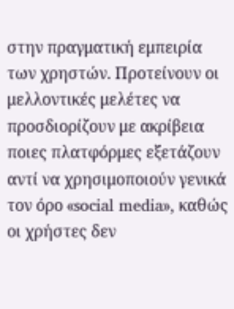στην πραγματική εμπειρία των χρηστών. Προτείνουν οι μελλοντικές μελέτες να προσδιορίζουν με ακρίβεια ποιες πλατφόρμες εξετάζουν αντί να χρησιμοποιούν γενικά τον όρο «social media», καθώς οι χρήστες δεν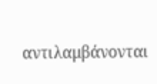αντιλαμβάνονται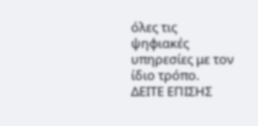όλες τις ψηφιακές υπηρεσίες με τον ίδιο τρόπο.
ΔΕΙΤΕ ΕΠΙΣΗΣ